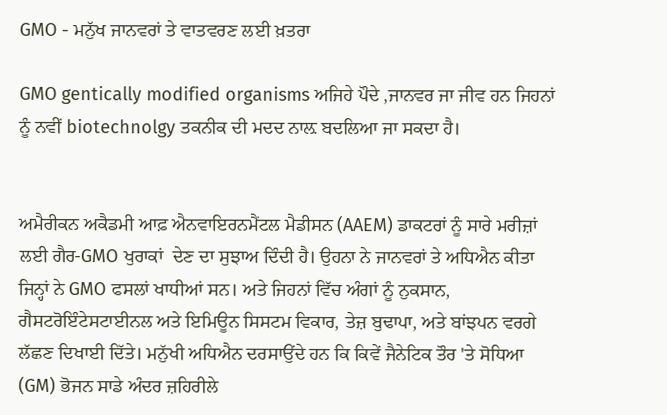GMO - ਮਨੁੱਖ ਜਾਨਵਰਾਂ ਤੇ ਵਾਤਵਰਣ ਲਈ ਖ਼ਤਰਾ

GMO gentically modified organisms ਅਜਿਹੇ ਪੌਦੇ ,ਜਾਨਵਰ ਜਾ ਜੀਵ ਹਨ ਜਿਹਨਾਂ ਨੂੰ ਨਵੀਂ biotechnolgy ਤਕਨੀਕ ਦੀ ਮਦਦ ਨਾਲ਼ ਬਦਲਿਆ ਜਾ ਸਕਦਾ ਹੈ।


ਅਮੈਰੀਕਨ ਅਕੈਡਮੀ ਆਫ਼ ਐਨਵਾਇਰਨਮੈਂਟਲ ਮੈਡੀਸਨ (AAEM) ਡਾਕਟਰਾਂ ਨੂੰ ਸਾਰੇ ਮਰੀਜ਼ਾਂ ਲਈ ਗੈਰ-GMO ਖੁਰਾਕਾਂ  ਦੇਣ ਦਾ ਸੁਝਾਅ ਦਿੰਦੀ ਹੈ। ਉਹਨਾ ਨੇ ਜਾਨਵਰਾਂ ਤੇ ਅਧਿਐਨ ਕੀਤਾ ਜਿਨ੍ਹਾਂ ਨੇ GMO ਫਸਲਾਂ ਖਾਧੀਆਂ ਸਨ। ਅਤੇ ਜਿਹਨਾਂ ਵਿੱਚ ਅੰਗਾਂ ਨੂੰ ਨੁਕਸਾਨ, ਗੈਸਟਰੋਇੰਟੇਸਟਾਈਨਲ ਅਤੇ ਇਮਿਊਨ ਸਿਸਟਮ ਵਿਕਾਰ, ਤੇਜ਼ ਬੁਢਾਪਾ, ਅਤੇ ਬਾਂਝਪਨ ਵਰਗੇ ਲੱਛਣ ਦਿਖਾਈ ਦਿੱਤੇ। ਮਨੁੱਖੀ ਅਧਿਐਨ ਦਰਸਾਉਂਦੇ ਹਨ ਕਿ ਕਿਵੇਂ ਜੈਨੇਟਿਕ ਤੌਰ 'ਤੇ ਸੋਧਿਆ (GM) ਭੋਜਨ ਸਾਡੇ ਅੰਦਰ ਜ਼ਹਿਰੀਲੇ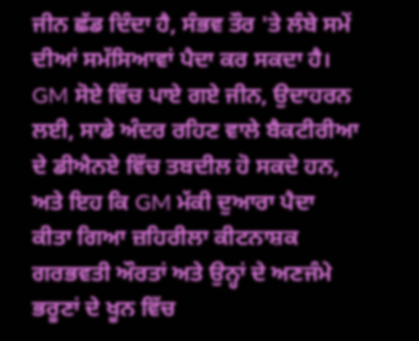ਜੀਨ ਛੱਡ ਦਿੰਦਾ ਹੈ, ਸੰਭਵ ਤੌਰ 'ਤੇ ਲੰਬੇ ਸਮੇਂ ਦੀਆਂ ਸਮੱਸਿਆਵਾਂ ਪੈਦਾ ਕਰ ਸਕਦਾ ਹੈ। GM ਸੋਏ ਵਿੱਚ ਪਾਏ ਗਏ ਜੀਨ, ਉਦਾਹਰਨ ਲਈ, ਸਾਡੇ ਅੰਦਰ ਰਹਿਣ ਵਾਲੇ ਬੈਕਟੀਰੀਆ ਦੇ ਡੀਐਨਏ ਵਿੱਚ ਤਬਦੀਲ ਹੋ ਸਕਦੇ ਹਨ, ਅਤੇ ਇਹ ਕਿ GM ਮੱਕੀ ਦੁਆਰਾ ਪੈਦਾ ਕੀਤਾ ਗਿਆ ਜ਼ਹਿਰੀਲਾ ਕੀਟਨਾਸ਼ਕ ਗਰਭਵਤੀ ਔਰਤਾਂ ਅਤੇ ਉਨ੍ਹਾਂ ਦੇ ਅਣਜੰਮੇ ਭਰੂਣਾਂ ਦੇ ਖੂਨ ਵਿੱਚ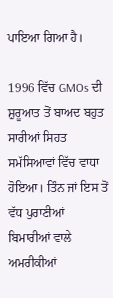ਪਾਇਆ ਗਿਆ ਹੈ।

1996 ਵਿੱਚ GMOs ਦੀ ਸ਼ੁਰੂਆਤ ਤੋਂ ਬਾਅਦ ਬਹੁਤ ਸਾਰੀਆਂ ਸਿਹਤ ਸਮੱਸਿਆਵਾਂ ਵਿੱਚ ਵਾਧਾ ਹੋਇਆ। ਤਿੰਨ ਜਾਂ ਇਸ ਤੋਂ ਵੱਧ ਪੁਰਾਣੀਆਂ ਬਿਮਾਰੀਆਂ ਵਾਲੇ ਅਮਰੀਕੀਆਂ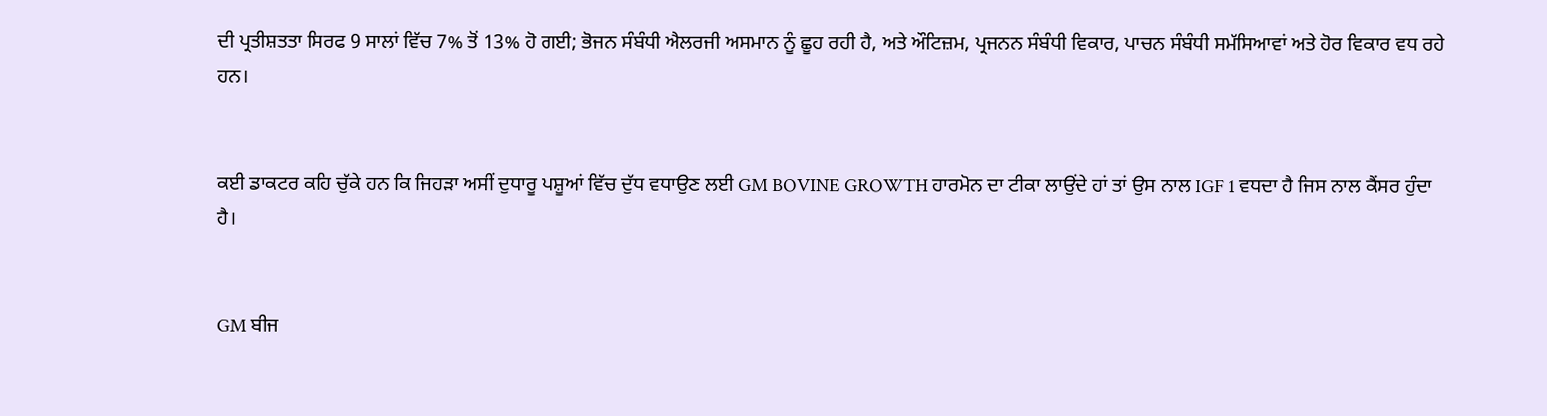ਦੀ ਪ੍ਰਤੀਸ਼ਤਤਾ ਸਿਰਫ 9 ਸਾਲਾਂ ਵਿੱਚ 7% ਤੋਂ 13% ਹੋ ਗਈ; ਭੋਜਨ ਸੰਬੰਧੀ ਐਲਰਜੀ ਅਸਮਾਨ ਨੂੰ ਛੂਹ ਰਹੀ ਹੈ, ਅਤੇ ਔਟਿਜ਼ਮ, ਪ੍ਰਜਨਨ ਸੰਬੰਧੀ ਵਿਕਾਰ, ਪਾਚਨ ਸੰਬੰਧੀ ਸਮੱਸਿਆਵਾਂ ਅਤੇ ਹੋਰ ਵਿਕਾਰ ਵਧ ਰਹੇ ਹਨ।


ਕਈ ਡਾਕਟਰ ਕਹਿ ਚੁੱਕੇ ਹਨ ਕਿ ਜਿਹੜਾ ਅਸੀਂ ਦੁਧਾਰੂ ਪਸ਼ੂਆਂ ਵਿੱਚ ਦੁੱਧ ਵਧਾਉਣ ਲਈ GM BOVINE GROWTH ਹਾਰਮੋਨ ਦਾ ਟੀਕਾ ਲਾਉਂਦੇ ਹਾਂ ਤਾਂ ਉਸ ਨਾਲ IGF 1 ਵਧਦਾ ਹੈ ਜਿਸ ਨਾਲ ਕੈਂਸਰ ਹੁੰਦਾ ਹੈ।


GM ਬੀਜ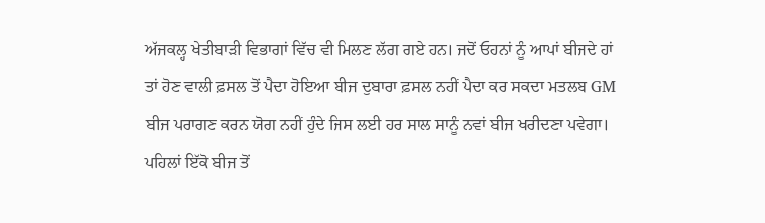ਅੱਜਕਲ੍ਹ ਖੇਤੀਬਾੜੀ ਵਿਭਾਗਾਂ ਵਿੱਚ ਵੀ ਮਿਲਣ ਲੱਗ ਗਏ ਹਨ। ਜਦੋਂ ਓਹਨਾਂ ਨੂੰ ਆਪਾਂ ਬੀਜਦੇ ਹਾਂ ਤਾਂ ਹੋਣ ਵਾਲੀ ਫ਼ਸਲ ਤੋਂ ਪੈਦਾ ਹੋਇਆ ਬੀਜ ਦੁਬਾਰਾ ਫ਼ਸਲ ਨਹੀਂ ਪੈਦਾ ਕਰ ਸਕਦਾ ਮਤਲਬ GM ਬੀਜ ਪਰਾਗਣ ਕਰਨ ਯੋਗ ਨਹੀਂ ਹੁੰਦੇ ਜਿਸ ਲਈ ਹਰ ਸਾਲ ਸਾਨੂੰ ਨਵਾਂ ਬੀਜ ਖਰੀਦਣਾ ਪਵੇਗਾ। ਪਹਿਲਾਂ ਇੱਕੋ ਬੀਜ ਤੋਂ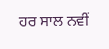ਹਰ ਸਾਲ ਨਵੀਂ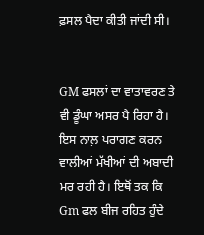ਫ਼ਸਲ ਪੈਦਾ ਕੀਤੀ ਜਾਂਦੀ ਸੀ।


GM ਫਸਲਾਂ ਦਾ ਵਾਤਾਵਰਣ ਤੇ ਵੀ ਡੂੰਘਾ ਅਸਰ ਪੈ ਰਿਹਾ ਹੈ। ਇਸ ਨਾਲ਼ ਪਰਾਗਣ ਕਰਨ ਵਾਲੀਆਂ ਮੱਖੀਆਂ ਦੀ ਅਬਾਦੀ ਮਰ ਰਹੀ ਹੈ। ਇਥੋਂ ਤਕ ਕਿ Gm ਫਲ ਬੀਜ ਰਹਿਤ ਹੁੰਦੇ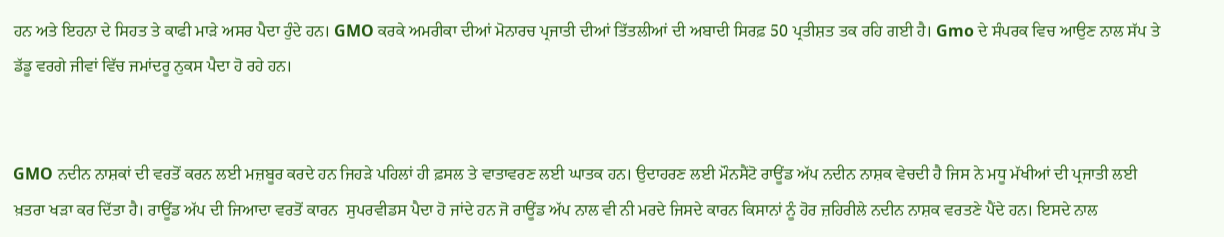ਹਨ ਅਤੇ ਇਹਨਾ ਦੇ ਸਿਹਤ ਤੇ ਕਾਫੀ ਮਾੜੇ ਅਸਰ ਪੈਦਾ ਹੁੰਦੇ ਹਨ। GMO ਕਰਕੇ ਅਮਰੀਕਾ ਦੀਆਂ ਮੋਨਾਰਚ ਪ੍ਰਜਾਤੀ ਦੀਆਂ ਤਿੱਤਲੀਆਂ ਦੀ ਅਬਾਦੀ ਸਿਰਫ਼ 50 ਪ੍ਰਤੀਸ਼ਤ ਤਕ ਰਹਿ ਗਈ ਹੈ। Gmo ਦੇ ਸੰਪਰਕ ਵਿਚ ਆਉਣ ਨਾਲ ਸੱਪ ਤੇ ਡੱਡੂ ਵਰਗੇ ਜੀਵਾਂ ਵਿੱਚ ਜਮਾਂਦਰੂ ਨੁਕਸ ਪੈਦਾ ਹੋ ਰਹੇ ਹਨ।


GMO ਨਦੀਨ ਨਾਸ਼ਕਾਂ ਦੀ ਵਰਤੋਂ ਕਰਨ ਲਈ ਮਜ਼ਬੂਰ ਕਰਦੇ ਹਨ ਜਿਹੜੇ ਪਹਿਲਾਂ ਹੀ ਫ਼ਸਲ ਤੇ ਵਾਤਾਵਰਣ ਲਈ ਘਾਤਕ ਹਨ। ਉਦਾਹਰਣ ਲਈ ਮੌਨਸੈਂਟੋ ਰਾਊਂਡ ਅੱਪ ਨਦੀਨ ਨਾਸ਼ਕ ਵੇਚਦੀ ਹੈ ਜਿਸ ਨੇ ਮਧੂ ਮੱਖੀਆਂ ਦੀ ਪ੍ਰਜਾਤੀ ਲਈ ਖ਼ਤਰਾ ਖੜਾ ਕਰ ਦਿੱਤਾ ਹੈ। ਰਾਊਂਡ ਅੱਪ ਦੀ ਜਿਆਦਾ ਵਰਤੋਂ ਕਾਰਨ  ਸੁਪਰਵੀਡਸ ਪੈਦਾ ਹੋ ਜਾਂਦੇ ਹਨ ਜੋ ਰਾਊਂਡ ਅੱਪ ਨਾਲ ਵੀ ਨੀ ਮਰਦੇ ਜਿਸਦੇ ਕਾਰਨ ਕਿਸਾਨਾਂ ਨੂੰ ਹੋਰ ਜ਼ਹਿਰੀਲੇ ਨਦੀਨ ਨਾਸ਼ਕ ਵਰਤਣੇ ਪੈਂਦੇ ਹਨ। ਇਸਦੇ ਨਾਲ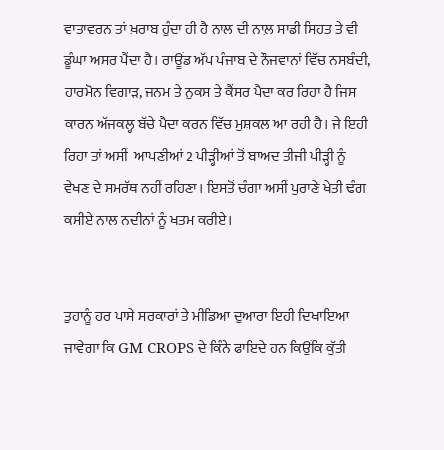ਵਾਤਾਵਰਨ ਤਾਂ ਖ਼ਰਾਬ ਹੁੰਦਾ ਹੀ ਹੈ ਨਾਲ ਦੀ ਨਾਲ਼ ਸਾਡੀ ਸਿਹਤ ਤੇ ਵੀ ਡੂੰਘਾ ਅਸਰ ਪੈਂਦਾ ਹੈ। ਰਾਊਂਡ ਅੱਪ ਪੰਜਾਬ ਦੇ ਨੌਜਵਾਨਾਂ ਵਿੱਚ ਨਸਬੰਦੀ, ਹਾਰਮੋਨ ਵਿਗਾੜ, ਜਨਮ ਤੇ ਨੁਕਸ ਤੇ ਕੈਂਸਰ ਪੈਦਾ ਕਰ ਰਿਹਾ ਹੈ ਜਿਸ ਕਾਰਨ ਅੱਜਕਲ੍ਹ ਬੱਚੇ ਪੈਦਾ ਕਰਨ ਵਿੱਚ ਮੁਸ਼ਕਲ ਆ ਰਹੀ ਹੈ। ਜੇ ਇਹੀ ਰਿਹਾ ਤਾਂ ਅਸੀਂ  ਆਪਣੀਆਂ 2 ਪੀੜ੍ਹੀਆਂ ਤੋਂ ਬਾਅਦ ਤੀਜੀ ਪੀੜ੍ਹੀ ਨੂੰ ਵੇਖਣ ਦੇ ਸਮਰੱਥ ਨਹੀਂ ਰਹਿਣਾ। ਇਸਤੋਂ ਚੰਗਾ ਅਸੀਂ ਪੁਰਾਣੇ ਖੇਤੀ ਢੰਗ ਕਸੀਏ ਨਾਲ ਨਦੀਨਾਂ ਨੂੰ ਖਤਮ ਕਰੀਏ।


ਤੁਹਾਨੂੰ ਹਰ ਪਾਸੇ ਸਰਕਾਰਾਂ ਤੇ ਮੀਡਿਆ ਦੁਆਰਾ ਇਹੀ ਦਿਖਾਇਆ ਜਾਵੇਗਾ ਕਿ GM CROPS ਦੇ ਕਿੰਨੇ ਫਾਇਦੇ ਹਨ ਕਿਉਂਕਿ ਕੁੱਤੀ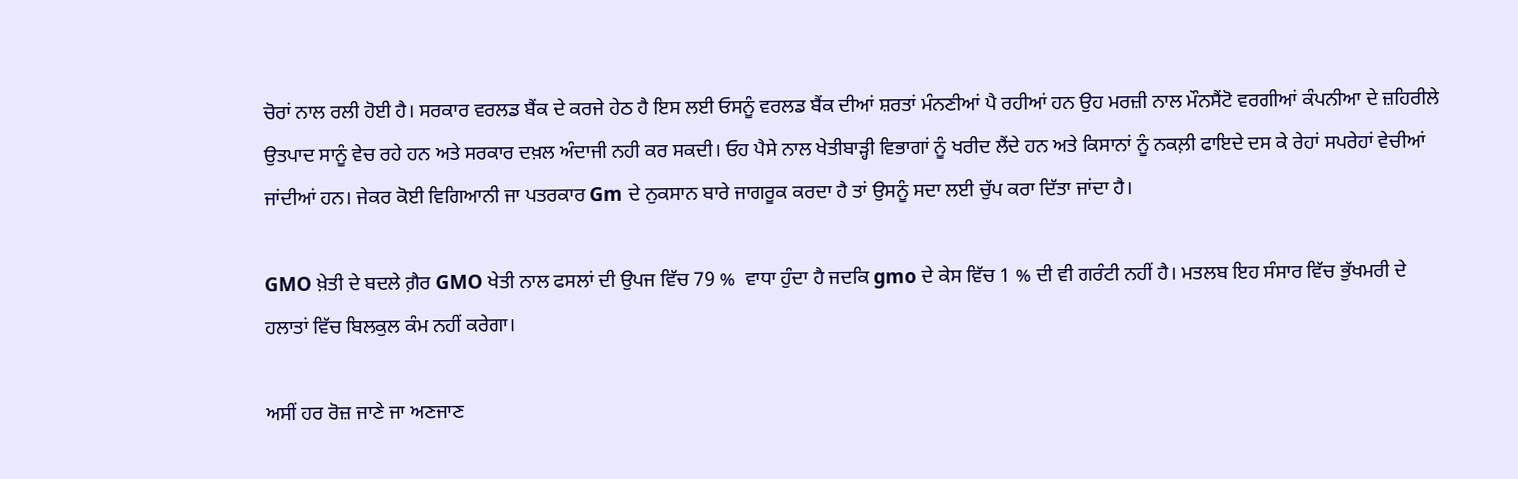ਚੋਰਾਂ ਨਾਲ ਰਲੀ ਹੋਈ ਹੈ। ਸਰਕਾਰ ਵਰਲਡ ਬੈਂਕ ਦੇ ਕਰਜੇ ਹੇਠ ਹੈ ਇਸ ਲਈ ਓਸਨੂੰ ਵਰਲਡ ਬੈਂਕ ਦੀਆਂ ਸ਼ਰਤਾਂ ਮੰਨਣੀਆਂ ਪੈ ਰਹੀਆਂ ਹਨ ਉਹ ਮਰਜ਼ੀ ਨਾਲ ਮੌਨਸੈਂਟੋ ਵਰਗੀਆਂ ਕੰਪਨੀਆ ਦੇ ਜ਼ਹਿਰੀਲੇ ਉਤਪਾਦ ਸਾਨੂੰ ਵੇਚ ਰਹੇ ਹਨ ਅਤੇ ਸਰਕਾਰ ਦਖ਼ਲ ਅੰਦਾਜੀ ਨਹੀ ਕਰ ਸਕਦੀ। ਓਹ ਪੈਸੇ ਨਾਲ ਖੇਤੀਬਾੜ੍ਹੀ ਵਿਭਾਗਾਂ ਨੂੰ ਖਰੀਦ ਲੈਂਦੇ ਹਨ ਅਤੇ ਕਿਸਾਨਾਂ ਨੂੰ ਨਕਲ਼ੀ ਫਾਇਦੇ ਦਸ ਕੇ ਰੇਹਾਂ ਸਪਰੇਹਾਂ ਵੇਚੀਆਂ ਜਾਂਦੀਆਂ ਹਨ। ਜੇਕਰ ਕੋਈ ਵਿਗਿਆਨੀ ਜਾ ਪਤਰਕਾਰ Gm ਦੇ ਨੁਕਸਾਨ ਬਾਰੇ ਜਾਗਰੂਕ ਕਰਦਾ ਹੈ ਤਾਂ ਉਸਨੂੰ ਸਦਾ ਲਈ ਚੁੱਪ ਕਰਾ ਦਿੱਤਾ ਜਾਂਦਾ ਹੈ।

GMO ਖ਼ੇਤੀ ਦੇ ਬਦਲੇ ਗ਼ੈਰ GMO ਖੇਤੀ ਨਾਲ ਫਸਲਾਂ ਦੀ ਉਪਜ ਵਿੱਚ 79 %  ਵਾਧਾ ਹੁੰਦਾ ਹੈ ਜਦਕਿ gmo ਦੇ ਕੇਸ ਵਿੱਚ 1 % ਦੀ ਵੀ ਗਰੰਟੀ ਨਹੀਂ ਹੈ। ਮਤਲਬ ਇਹ ਸੰਸਾਰ ਵਿੱਚ ਭੁੱਖਮਰੀ ਦੇ ਹਲਾਤਾਂ ਵਿੱਚ ਬਿਲਕੁਲ ਕੰਮ ਨਹੀਂ ਕਰੇਗਾ।

ਅਸੀਂ ਹਰ ਰੋਜ਼ ਜਾਣੇ ਜਾ ਅਣਜਾਣ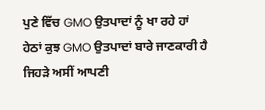ਪੁਣੇ ਵਿੱਚ GMO ਉਤਪਾਦਾਂ ਨੂੰ ਖਾ ਰਹੇ ਹਾਂ ਹੇਠਾਂ ਕੁਝ GMO ਉਤਪਾਦਾਂ ਬਾਰੇ ਜਾਣਕਾਰੀ ਹੈ ਜਿਹੜੇ ਅਸੀਂ ਆਪਣੀ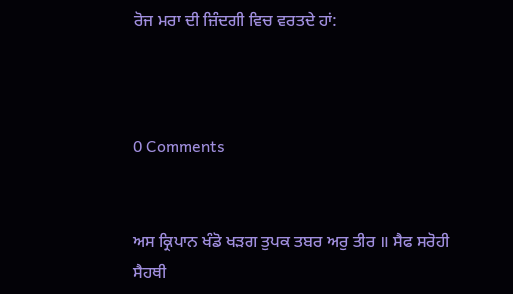ਰੋਜ ਮਰਾ ਦੀ ਜ਼ਿੰਦਗੀ ਵਿਚ ਵਰਤਦੇ ਹਾਂ:



0 Comments


ਅਸ ਕ੍ਰਿਪਾਨ ਖੰਡੋ ਖੜਗ ਤੁਪਕ ਤਬਰ ਅਰੁ ਤੀਰ ॥ ਸੈਫ ਸਰੋਹੀ ਸੈਹਥੀ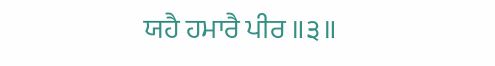ਯਹੈ ਹਮਾਰੈ ਪੀਰ ॥੩॥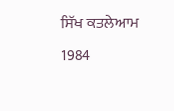ਸਿੱਖ ਕਤਲੇਆਮ 1984